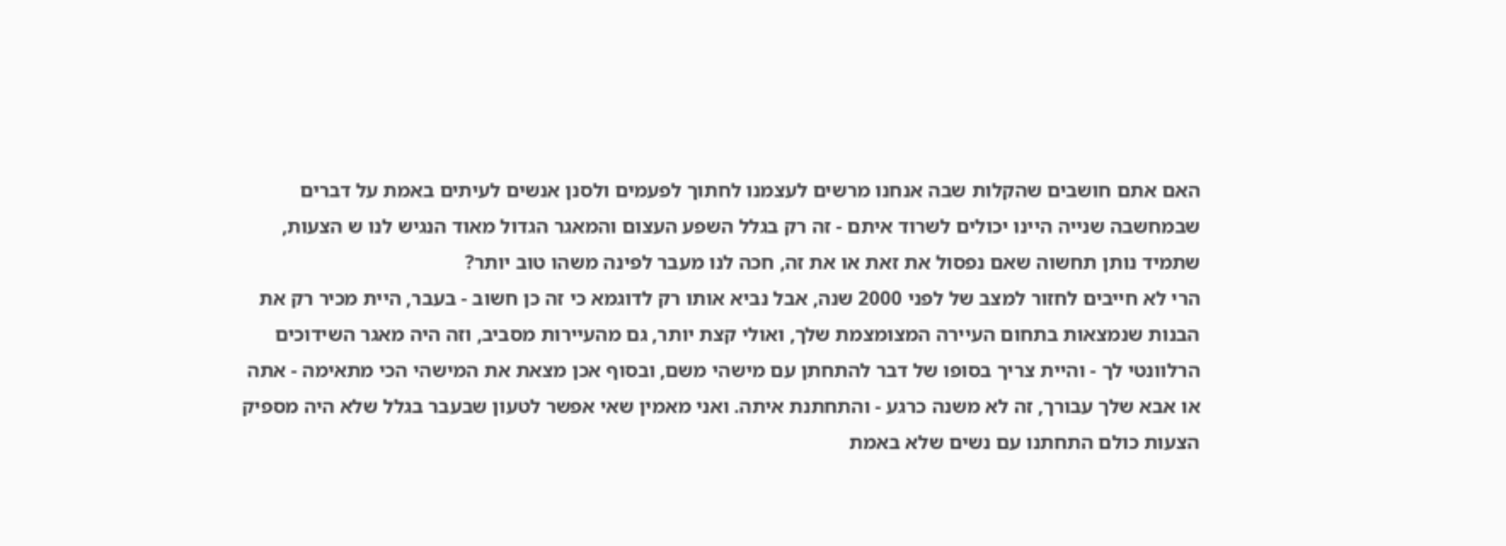האם אתם חושבים שהקלות שבה אנחנו מרשים לעצמנו לחתוך לפעמים ולסנן אנשים לעיתים באמת על דברים שבמחשבה שנייה היינו יכולים לשרוד איתם - זה רק בגלל השפע העצום והמאגר הגדול מאוד הנגיש לנו ש הצעות, שתמיד נותן תחשוה שאם נפסול את זאת או את זה, חכה לנו מעבר לפינה משהו טוב יותר?
הרי לא חייבים לחזור למצב של לפני 2000 שנה, אבל נביא אותו רק לדוגמא כי זה כן חשוב - בעבר, היית מכיר רק את הבנות שנמצאות בתחום העיירה המצומצמת שלך, ואולי קצת יותר, גם מהעיירות מסביב, וזה היה מאגר השידוכים הרלוונטי לך - והיית צריך בסופו של דבר להתחתן עם מישהי משם, ובסוף אכן מצאת את המישהי הכי מתאימה - אתה או אבא שלך עבורך, זה לא משנה כרגע - והתחתנת איתה. ואני מאמין שאי אפשר לטעון שבעבר בגלל שלא היה מספיק הצעות כולם התחתנו עם נשים שלא באמת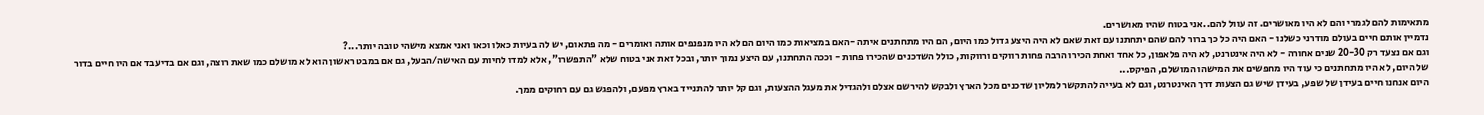מתאימות להם לגמרי והם לא היו מאושרים. זה עוול להם..אני בטוח שהיו מאושרים.
נדמיין אותם חיים בעולם מודרני כשלנו - האם היה כל כך ברור להם שהם יתחתנו עם זאת שאם לא היה היצע גדול כמו היום, הם היו מתחתנים איתה -האם במציאות כמו היום הם לא היו מנפנפים אותה ואומרים - מה פתאום, יש לה בעיות כאלו וכאו ואני אמצא מישהי טובה יותר...?
וגם אם נצעד רק 20-30 שנים אחורה - לא היה אינטרנט, לא היה פלאפון, כל אחד ואחת הכירו הרבה פחות רווקים ורווקות, כולל השדכנים שהכירו פחות - וככה התחתנו, עם היצע נמוך יותר, ובכל זאת אני בטוח שלא "התפשרו", אלא למדו לחיות עם האישה/הבעל, גם אם במבט ראשון הוא לא מושלם כמו שאת רוצה, וגם אם בדיעבד אם היו חיים בדור של היום, לא היו מתחתנים כי עוד היו מחפשים את המישהו המושלם, הפיקס...
היום אנחנו חיים בעידן של שפע, בעידן שיש גם הצעות דרך האינטרנט, וגם לא בעייה להתקשר למליון שדכנים מכל הארץ ולבקש להירשם אצלם ולהגדיל את מעגל ההצעות, וגם קל יותר להתנייד בארץ מפעם, ולהפגש גם עם רחוקים ממך.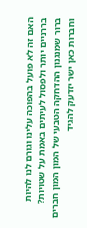האם זה לא פועל בהפוכה עלינו וגורם לנו להיות בררניים יותר ולפסול לעיתים באמת על שטויות?
ברור שמנגנון ההדחקה הטבעי של המון המון חברים וחברות כאן ישר יזדעק להגיד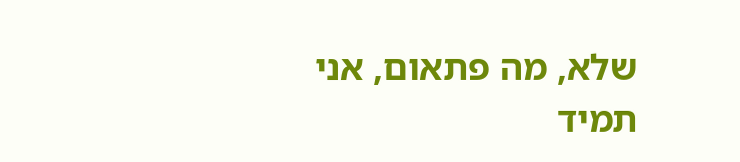שלא, מה פתאום, אני תמיד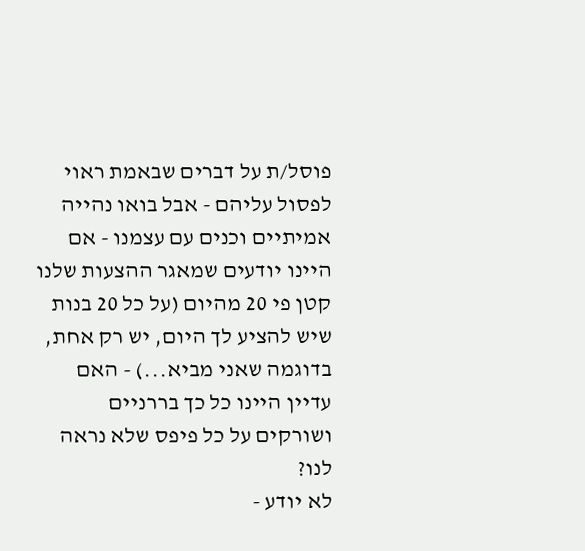פוסל/ת על דברים שבאמת ראוי לפסול עליהם - אבל בואו נהייה אמיתיים וכנים עם עצמנו - אם היינו יודעים שמאגר ההצעות שלנו קטן פי 20 מהיום (על כל 20 בנות שיש להציע לך היום, יש רק אחת, בדוגמה שאני מביא...) - האם עדיין היינו כל כך בררניים ושורקים על כל פיפס שלא נראה לנו?
לא יודע -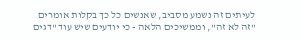לעיתים זה נשמע מסביב, שאנשים כל כך בקלות אומרים "זה לא זה", וממשיכים הלאה - כי יודעים שיש עוד "דגים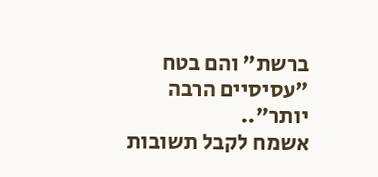ברשת" והם בטח "עסיסיים הרבה יותר"..
אשמח לקבל תשובות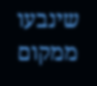שינבעו ממקום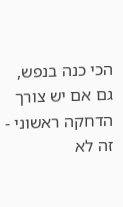הכי כנה בנפש, גם אם יש צורך הדחקה ראשוני - זה לא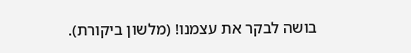בושה לבקר את עצמנו! (מלשון ביקורת).